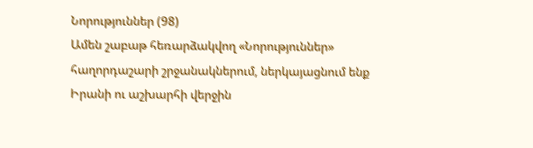Նորություններ (98)
Ամեն շաբաթ հեռարձակվող «Նորություններ» հաղորդաշարի շրջանակներում, ներկայացնում ենք Իրանի ու աշխարհի վերջին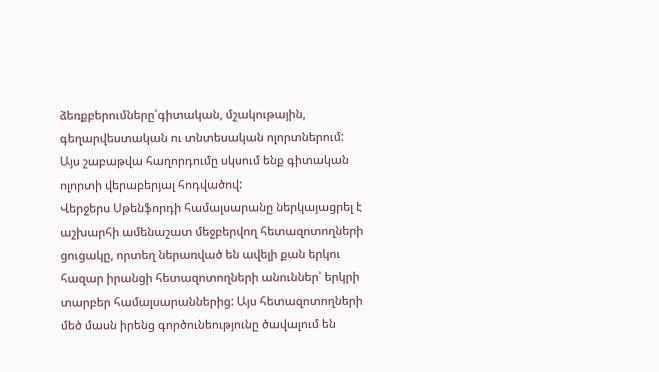ձեռքբերումները՝գիտական, մշակութային, գեղարվեստական ու տնտեսական ոլորտներում:
Այս շաբաթվա հաղորդումը սկսում ենք գիտական ոլորտի վերաբերյալ հոդվածով:
Վերջերս Սթենֆորդի համալսարանը ներկայացրել է աշխարհի ամենաշատ մեջբերվող հետազոտողների ցուցակը, որտեղ ներառված են ավելի քան երկու հազար իրանցի հետազոտողների անուններ՝ երկրի տարբեր համալսարաններից: Այս հետազոտողների մեծ մասն իրենց գործունեությունը ծավալում են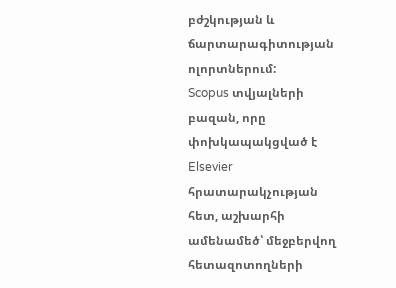բժշկության և ճարտարագիտության ոլորտներում:
Scopus տվյալների բազան, որը փոխկապակցված է Elsevier հրատարակչության հետ, աշխարհի ամենամեծ՝ մեջբերվող հետազոտողների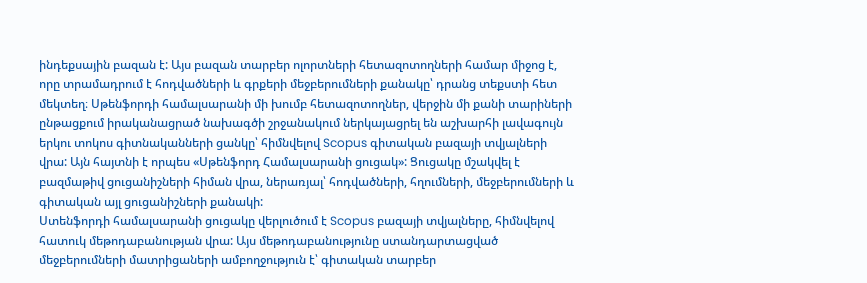ինդեքսային բազան է: Այս բազան տարբեր ոլորտների հետազոտողների համար միջոց է, որը տրամադրում է հոդվածների և գրքերի մեջբերումների քանակը՝ դրանց տեքստի հետ մեկտեղ։ Սթենֆորդի համալսարանի մի խումբ հետազոտողներ, վերջին մի քանի տարիների ընթացքում իրականացրած նախագծի շրջանակում ներկայացրել են աշխարհի լավագույն երկու տոկոս գիտնականների ցանկը՝ հիմնվելով Scopus գիտական բազայի տվյալների վրա: Այն հայտնի է որպես «Սթենֆորդ Համալսարանի ցուցակ»: Ցուցակը մշակվել է բազմաթիվ ցուցանիշների հիման վրա, ներառյալ՝ հոդվածների, հղումների, մեջբերումների և գիտական այլ ցուցանիշների քանակի:
Ստենֆորդի համալսարանի ցուցակը վերլուծում է Scopus բազայի տվյալները, հիմնվելով հատուկ մեթոդաբանության վրա: Այս մեթոդաբանությունը ստանդարտացված մեջբերումների մատրիցաների ամբողջություն է՝ գիտական տարբեր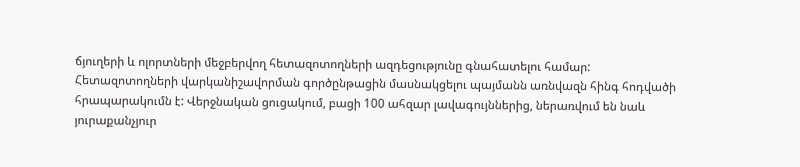ճյուղերի և ոլորտների մեջբերվող հետազոտողների ազդեցությունը գնահատելու համար: Հետազոտողների վարկանիշավորման գործընթացին մասնակցելու պայմանն առնվազն հինգ հոդվածի հրապարակումն է: Վերջնական ցուցակում, բացի 100 ահզար լավագույններից, ներառվում են նաև յուրաքանչյուր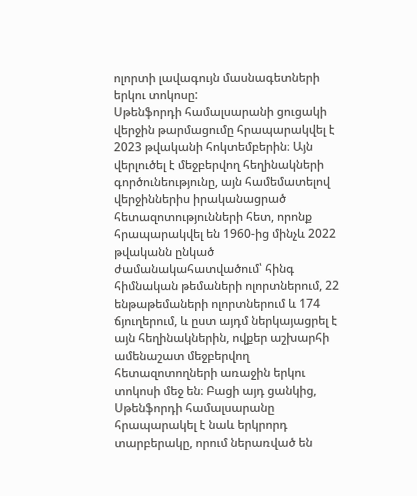ոլորտի լավագույն մասնագետների երկու տոկոսը:
Սթենֆորդի համալսարանի ցուցակի վերջին թարմացումը հրապարակվել է 2023 թվականի հոկտեմբերին։ Այն վերլուծել է մեջբերվող հեղինակների գործունեությունը, այն համեմատելով վերջիններիս իրականացրած հետազոտությունների հետ, որոնք հրապարակվել են 1960-ից մինչև 2022 թվականն ընկած ժամանակահատվածում՝ հինգ հիմնական թեմաների ոլորտներում, 22 ենթաթեմաների ոլորտներում և 174 ճյուղերում, և ըստ այդմ ներկայացրել է այն հեղինակներին, ովքեր աշխարհի ամենաշատ մեջբերվող հետազոտողների առաջին երկու տոկոսի մեջ են։ Բացի այդ ցանկից, Սթենֆորդի համալսարանը հրապարակել է նաև երկրորդ տարբերակը, որում ներառված են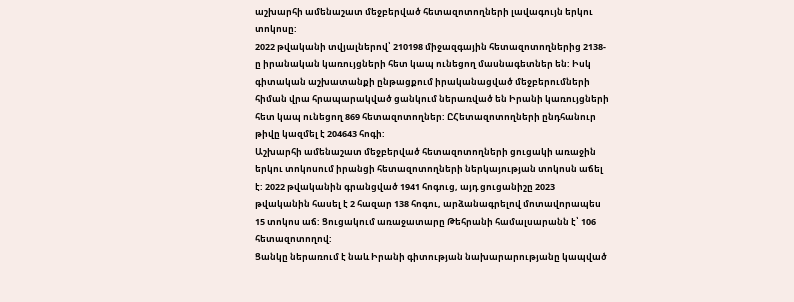աշխարհի ամենաշատ մեջբերված հետազոտողների լավագույն երկու տոկոսը:
2022 թվականի տվյալներով՝ 210198 միջազգային հետազոտողներից 2138-ը իրանական կառույցների հետ կապ ունեցող մասնագետներ են: Իսկ գիտական աշխատանքի ընթացքում իրականացված մեջբերումների հիման վրա հրապարակված ցանկում ներառված են Իրանի կառույցների հետ կապ ունեցող 869 հետազոտողներ: ԸՀետազոտողների ընդհանուր թիվը կազմել է 204643 հոգի:
Աշխարհի ամենաշատ մեջբերված հետազոտողների ցուցակի առաջին երկու տոկոսում իրանցի հետազոտողների ներկայության տոկոսն աճել է: 2022 թվականին գրանցված 1941 հոգուց, այդ ցուցանիշը 2023 թվականին հասել է 2 հազար 138 հոգու, արձանագրելով մոտավորապես 15 տոկոս աճ: Ցուցակում առաջատարը Թեհրանի համալսարանն է՝ 106 հետազոտողով:
Ցանկը ներառում է նաև Իրանի գիտության նախարարությանը կապված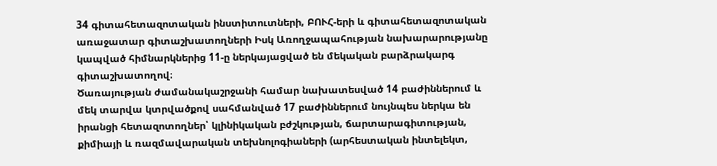34 գիտահետազոտական ինստիտուտների, ԲՈՒՀ-երի և գիտահետազոտական առաջատար գիտաշխատողների Իսկ Առողջապահության նախարարությանը կապված հիմնարկներից 11-ը ներկայացված են մեկական բարձրակարգ գիտաշխատողով։
Ծառայության ժամանակաշրջանի համար նախատեսված 14 բաժիններում և մեկ տարվա կտրվածքով սահմանված 17 բաժիններում նույնպես ներկա են իրանցի հետազոտողներ՝ կլինիկական բժշկության, ճարտարագիտության, քիմիայի և ռազմավարական տեխնոլոգիաների (արհեստական ինտելեկտ,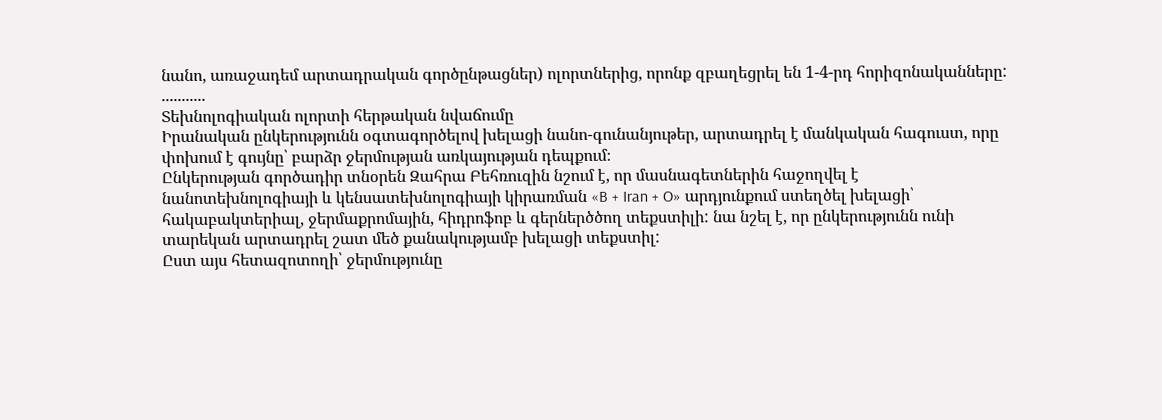նանո, առաջադեմ արտադրական գործընթացներ) ոլորտներից, որոնք զբաղեցրել են 1-4-րդ հորիզոնականները:
...........
Տեխնոլոգիական ոլորտի հերթական նվաճումը
Իրանական ընկերությունն օգտագործելով խելացի նանո-գունանյութեր, արտադրել է մանկական հագուստ, որը փոխում է գույնը՝ բարձր ջերմության առկայության դեպքում։
Ընկերության գործադիր տնօրեն Զահրա Բեհռուզին նշում է, որ մասնագետներին հաջողվել է նանոտեխնոլոգիայի և կենսատեխնոլոգիայի կիրառման «B + Iran + O» արդյունքում ստեղծել խելացի՝ հակաբակտերիալ, ջերմաքրոմային, հիդրոֆոբ և գերներծծող տեքստիլի: նա նշել է, որ ընկերությունն ունի տարեկան արտադրել շատ մեծ քանակությամբ խելացի տեքստիլ:
Ըստ այս հետազոտողի՝ ջերմությունը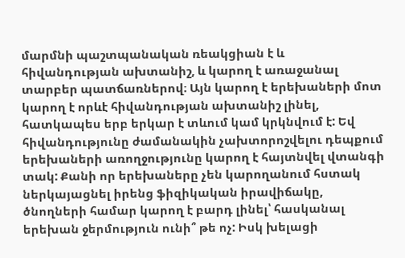մարմնի պաշտպանական ռեակցիան է և հիվանդության ախտանիշ, և կարող է առաջանալ տարբեր պատճառներով։ Այն կարող է երեխաների մոտ կարող է որևէ հիվանդության ախտանիշ լինել, հատկապես երբ երկար է տևում կամ կրկնվում է: Եվ հիվանդությունը ժամանակին չախտորոշվելու դեպքում երեխաների առողջությունը կարող է հայտնվել վտանգի տակ: Քանի որ երեխաները չեն կարողանում հստակ ներկայացնել իրենց ֆիզիկական իրավիճակը, ծնողների համար կարող է բարդ լինել՝ հասկանալ երեխան ջերմություն ունի՞ թե ոչ: Իսկ խելացի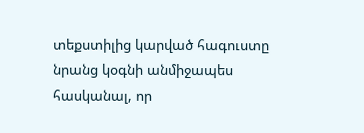տեքստիլից կարված հագուստը նրանց կօգնի անմիջապես հասկանալ, որ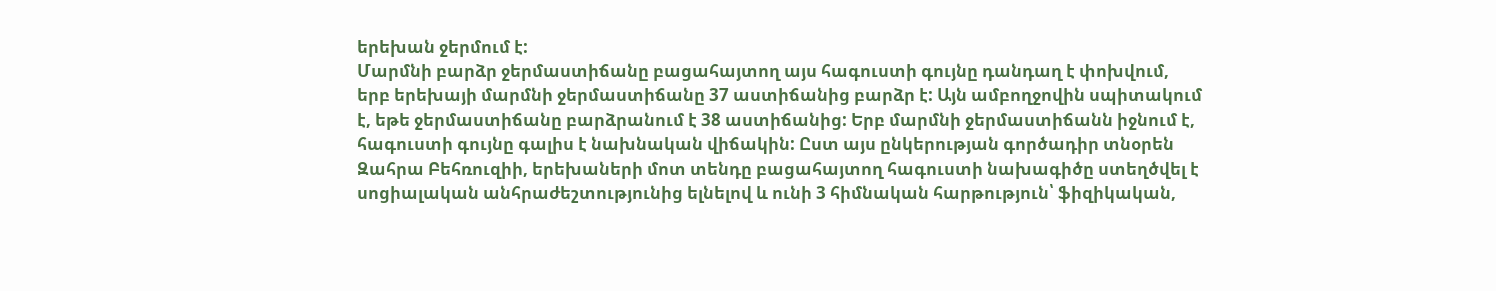երեխան ջերմում է:
Մարմնի բարձր ջերմաստիճանը բացահայտող այս հագուստի գույնը դանդաղ է փոխվում, երբ երեխայի մարմնի ջերմաստիճանը 37 աստիճանից բարձր է: Այն ամբողջովին սպիտակում է, եթե ջերմաստիճանը բարձրանում է 38 աստիճանից: Երբ մարմնի ջերմաստիճանն իջնում է, հագուստի գույնը գալիս է նախնական վիճակին: Ըստ այս ընկերության գործադիր տնօրեն Զահրա Բեհռուզիի, երեխաների մոտ տենդը բացահայտող հագուստի նախագիծը ստեղծվել է սոցիալական անհրաժեշտությունից ելնելով և ունի 3 հիմնական հարթություն՝ ֆիզիկական,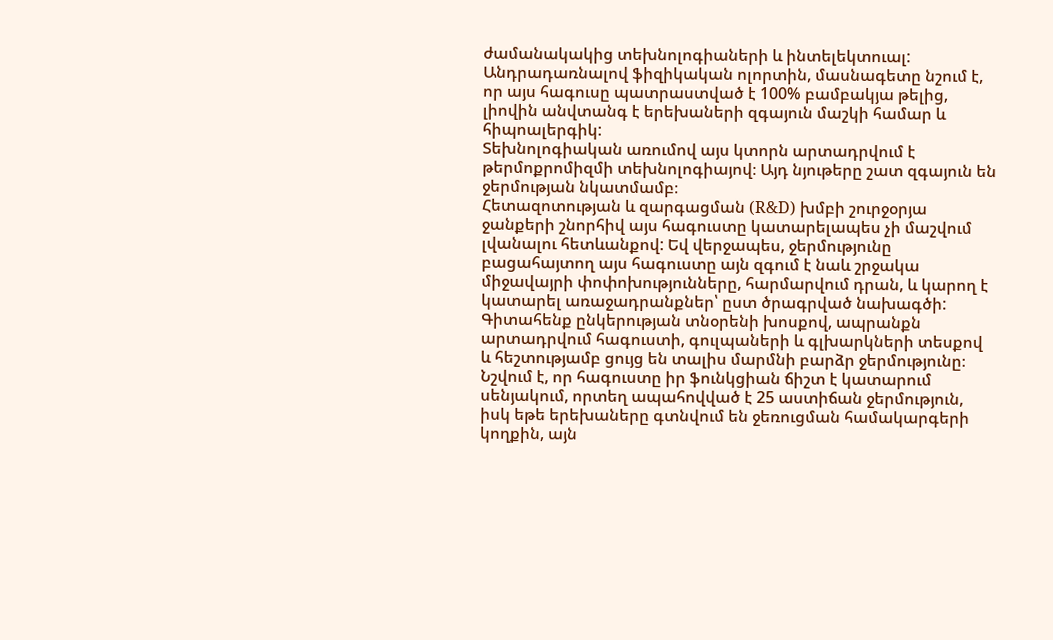ժամանակակից տեխնոլոգիաների և ինտելեկտուալ: Անդրադառնալով ֆիզիկական ոլորտին, մասնագետը նշում է, որ այս հագուսը պատրաստված է 100% բամբակյա թելից, լիովին անվտանգ է երեխաների զգայուն մաշկի համար և հիպոալերգիկ:
Տեխնոլոգիական առումով այս կտորն արտադրվում է թերմոքրոմիզմի տեխնոլոգիայով։ Այդ նյութերը շատ զգայուն են ջերմության նկատմամբ։
Հետազոտության և զարգացման (R&D) խմբի շուրջօրյա ջանքերի շնորհիվ այս հագուստը կատարելապես չի մաշվում լվանալու հետևանքով: Եվ վերջապես, ջերմությունը բացահայտող այս հագուստը այն զգում է նաև շրջակա միջավայրի փոփոխությունները, հարմարվում դրան, և կարող է կատարել առաջադրանքներ՝ ըստ ծրագրված նախագծի:
Գիտահենք ընկերության տնօրենի խոսքով, ապրանքն արտադրվում հագուստի, գուլպաների և գլխարկների տեսքով և հեշտությամբ ցույց են տալիս մարմնի բարձր ջերմությունը։ Նշվում է, որ հագուստը իր ֆունկցիան ճիշտ է կատարում սենյակում, որտեղ ապահովված է 25 աստիճան ջերմություն, իսկ եթե երեխաները գտնվում են ջեռուցման համակարգերի կողքին, այն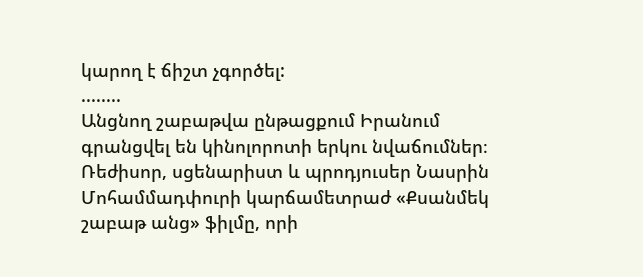կարող է ճիշտ չգործել:
........
Անցնող շաբաթվա ընթացքում Իրանում գրանցվել են կինոլորոտի երկու նվաճումներ։
Ռեժիսոր, սցենարիստ և պրոդյուսեր Նասրին Մոհամմադփուրի կարճամետրաժ «Քսանմեկ շաբաթ անց» ֆիլմը, որի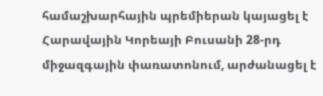համաշխարհային պրեմիերան կայացել է Հարավային Կորեայի Բուսանի 28-րդ միջազգային փառատոնում, արժանացել է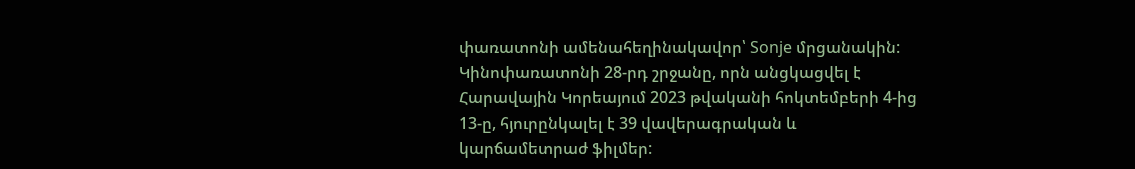փառատոնի ամենահեղինակավոր՝ Sonje մրցանակին:
Կինոփառատոնի 28-րդ շրջանը, որն անցկացվել է Հարավային Կորեայում 2023 թվականի հոկտեմբերի 4-ից 13-ը, հյուրընկալել է 39 վավերագրական և կարճամետրաժ ֆիլմեր: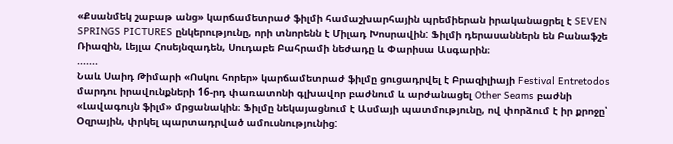«Քսանմեկ շաբաթ անց» կարճամետրաժ ֆիլմի համաշխարհային պրեմիերան իրականացրել է SEVEN SPRINGS PICTURES ընկերությունը, որի տնորենն է Միլադ Խոսրավին: Ֆիլմի դերասաններն են Բանաֆշե Ռիազին, Լեյլա Հոսեյնզադեն, Սուդաբե Բահրամի նեժադը և Փարիսա Ասգարին։
.......
Նաև Սաիդ Թիմարի «Ոսկու հորեր» կարճամետրաժ ֆիլմը ցուցադրվել է Բրազիլիայի Festival Entretodos մարդու իրավունքների 16-րդ փառատոնի գլխավոր բաժնում և արժանացել Other Seams բաժնի «Լավագույն ֆիլմ» մրցանակին։ Ֆիլմը նեկայացնում է Ասմայի պատմությունը, ով փորձում է իր քրոջը՝ Օզրային, փրկել պարտադրված ամուսնությունից: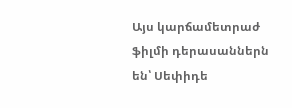Այս կարճամետրաժ ֆիլմի դերասաններն են՝ Սեփիդե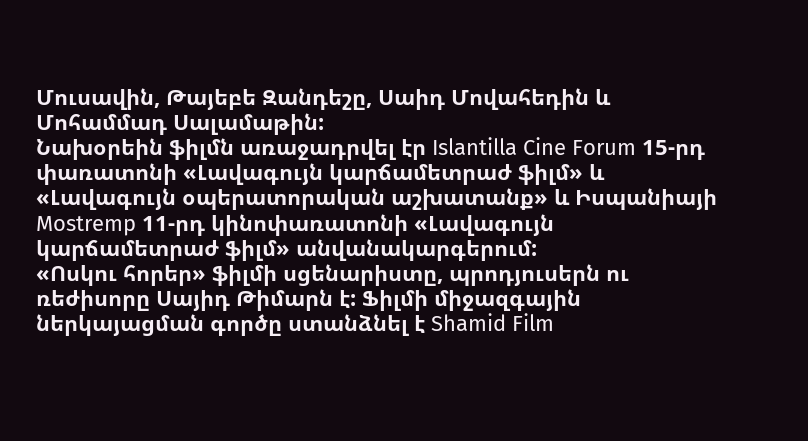Մուսավին, Թայեբե Զանդեշը, Սաիդ Մովահեդին և Մոհամմադ Սալամաթին:
Նախօրեին ֆիլմն առաջադրվել էր Islantilla Cine Forum 15-րդ փառատոնի «Լավագույն կարճամետրաժ ֆիլմ» և «Լավագույն օպերատորական աշխատանք» և Իսպանիայի Mostremp 11-րդ կինոփառատոնի «Լավագույն կարճամետրաժ ֆիլմ» անվանակարգերում:
«Ոսկու հորեր» ֆիլմի սցենարիստը, պրոդյուսերն ու ռեժիսորը Սայիդ Թիմարն է: Ֆիլմի միջազգային ներկայացման գործը ստանձնել է Shamid Film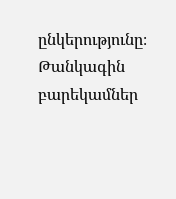ընկերությունը։
Թանկագին բարեկամներ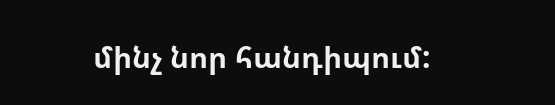մինչ նոր հանդիպում: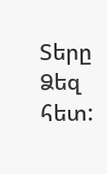Տերը Ձեզ հետ: